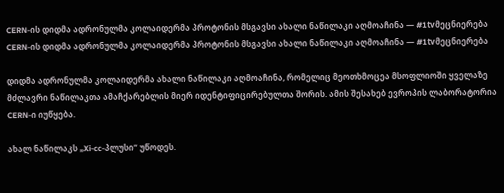CERN-ის დიდმა ადრონულმა კოლაიდერმა პროტონის მსგავსი ახალი ნაწილაკი აღმოაჩინა — #1tvმეცნიერება
CERN-ის დიდმა ადრონულმა კოლაიდერმა პროტონის მსგავსი ახალი ნაწილაკი აღმოაჩინა — #1tvმეცნიერება

დიდმა ადრონულმა კოლაიდერმა ახალი ნაწილაკი აღმოაჩინა, რომელიც მეოთხმოცეა მსოფლიოში ყველაზე მძლავრი ნაწილაკთა ამაჩქარებლის მიერ იდენტიფიცირებულთა შორის. ამის შესახებ ევროპის ლაბორატორია CERN-ი იუწყება.

ახალ ნაწილაკს „Xi-cc-პლუსი“ უწოდეს.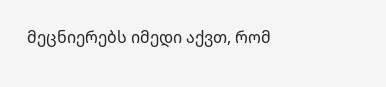მეცნიერებს იმედი აქვთ, რომ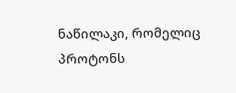ნაწილაკი, რომელიც პროტონს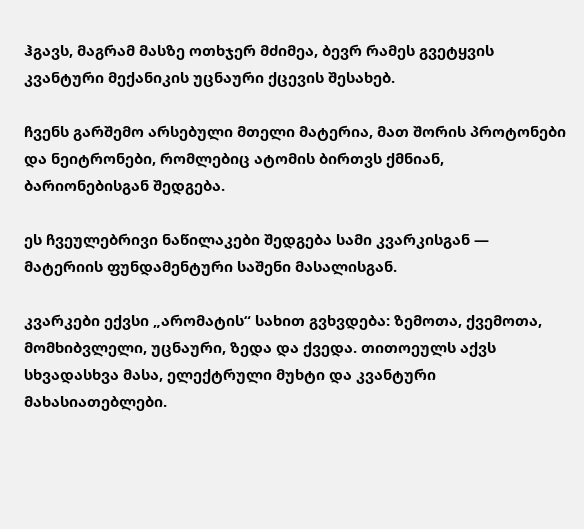ჰგავს, მაგრამ მასზე ოთხჯერ მძიმეა, ბევრ რამეს გვეტყვის კვანტური მექანიკის უცნაური ქცევის შესახებ.

ჩვენს გარშემო არსებული მთელი მატერია, მათ შორის პროტონები და ნეიტრონები, რომლებიც ატომის ბირთვს ქმნიან, ბარიონებისგან შედგება.

ეს ჩვეულებრივი ნაწილაკები შედგება სამი კვარკისგან — მატერიის ფუნდამენტური საშენი მასალისგან.

კვარკები ექვსი „არომატის“ სახით გვხვდება: ზემოთა, ქვემოთა, მომხიბვლელი, უცნაური, ზედა და ქვედა. თითოეულს აქვს სხვადასხვა მასა, ელექტრული მუხტი და კვანტური მახასიათებლები.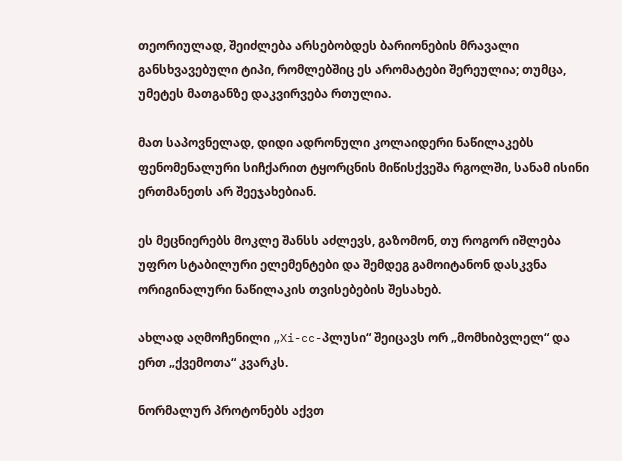თეორიულად, შეიძლება არსებობდეს ბარიონების მრავალი განსხვავებული ტიპი, რომლებშიც ეს არომატები შერეულია; თუმცა, უმეტეს მათგანზე დაკვირვება რთულია.

მათ საპოვნელად, დიდი ადრონული კოლაიდერი ნაწილაკებს ფენომენალური სიჩქარით ტყორცნის მიწისქვეშა რგოლში, სანამ ისინი ერთმანეთს არ შეეჯახებიან.

ეს მეცნიერებს მოკლე შანსს აძლევს, გაზომონ, თუ როგორ იშლება უფრო სტაბილური ელემენტები და შემდეგ გამოიტანონ დასკვნა ორიგინალური ნაწილაკის თვისებების შესახებ.

ახლად აღმოჩენილი „Xi-cc-პლუსი“ შეიცავს ორ „მომხიბვლელ“ და ერთ „ქვემოთა“ კვარკს.

ნორმალურ პროტონებს აქვთ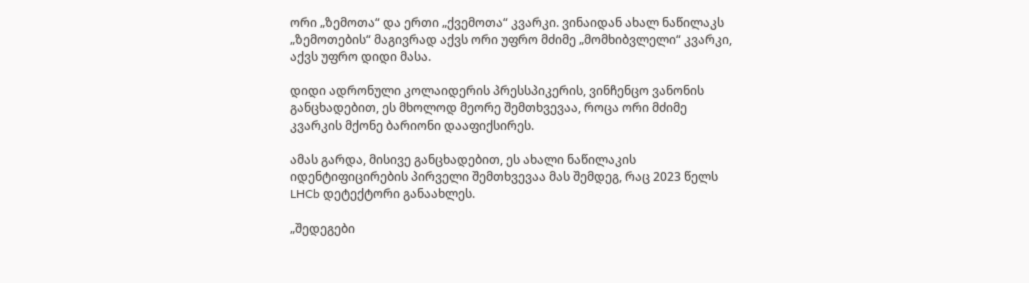ორი „ზემოთა“ და ერთი „ქვემოთა“ კვარკი. ვინაიდან ახალ ნაწილაკს „ზემოთების“ მაგივრად აქვს ორი უფრო მძიმე „მომხიბვლელი“ კვარკი, აქვს უფრო დიდი მასა.

დიდი ადრონული კოლაიდერის პრესსპიკერის, ვინჩენცო ვანონის განცხადებით, ეს მხოლოდ მეორე შემთხვევაა, როცა ორი მძიმე კვარკის მქონე ბარიონი დააფიქსირეს.

ამას გარდა, მისივე განცხადებით, ეს ახალი ნაწილაკის იდენტიფიცირების პირველი შემთხვევაა მას შემდეგ, რაც 2023 წელს LHCb დეტექტორი განაახლეს.

„შედეგები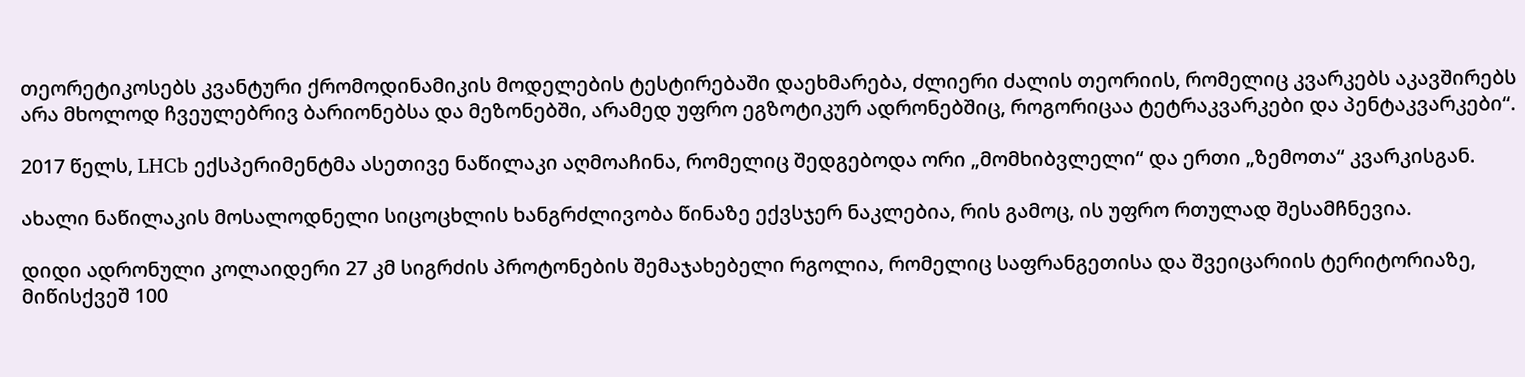თეორეტიკოსებს კვანტური ქრომოდინამიკის მოდელების ტესტირებაში დაეხმარება, ძლიერი ძალის თეორიის, რომელიც კვარკებს აკავშირებს არა მხოლოდ ჩვეულებრივ ბარიონებსა და მეზონებში, არამედ უფრო ეგზოტიკურ ადრონებშიც, როგორიცაა ტეტრაკვარკები და პენტაკვარკები“.

2017 წელს, LHCb ექსპერიმენტმა ასეთივე ნაწილაკი აღმოაჩინა, რომელიც შედგებოდა ორი „მომხიბვლელი“ და ერთი „ზემოთა“ კვარკისგან.

ახალი ნაწილაკის მოსალოდნელი სიცოცხლის ხანგრძლივობა წინაზე ექვსჯერ ნაკლებია, რის გამოც, ის უფრო რთულად შესამჩნევია.

დიდი ადრონული კოლაიდერი 27 კმ სიგრძის პროტონების შემაჯახებელი რგოლია, რომელიც საფრანგეთისა და შვეიცარიის ტერიტორიაზე, მიწისქვეშ 100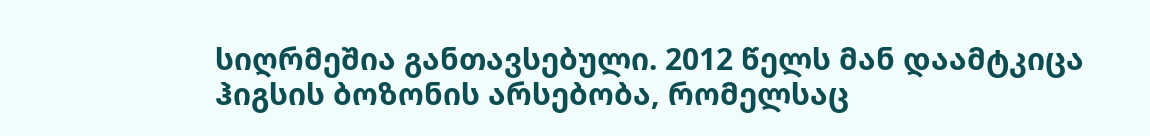სიღრმეშია განთავსებული. 2012 წელს მან დაამტკიცა ჰიგსის ბოზონის არსებობა, რომელსაც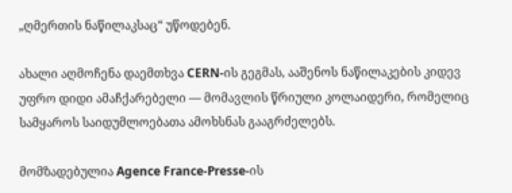„ღმერთის ნაწილაკსაც“ უწოდებენ.

ახალი აღმოჩენა დაემთხვა CERN-ის გეგმას, ააშენოს ნაწილაკების კიდევ უფრო დიდი ამაჩქარებელი — მომავლის წრიული კოლაიდერი, რომელიც სამყაროს საიდუმლოებათა ამოხსნას გააგრძელებს.

მომზადებულია Agence France-Presse-ის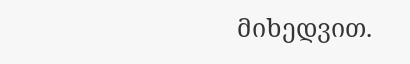მიხედვით.